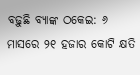ବଢ଼ୁଛି ବ୍ୟାଙ୍କ ଠକେଇ: ୬ ମାସରେ ୨୧ ହଜାର କୋଟି କ୍ଷତି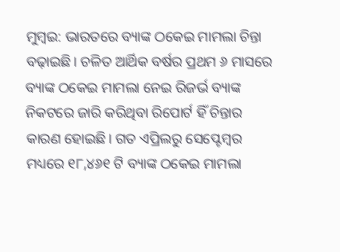ମୁମ୍ବଇ: ଭାରତରେ ବ୍ୟାଙ୍କ ଠକେଇ ମାମଲା ଚିନ୍ତା ବଢ଼ାଇଛି। ଚଳିତ ଆର୍ଥିକ ବର୍ଷର ପ୍ରଥମ ୬ ମାସରେ ବ୍ୟାଙ୍କ ଠକେଇ ମାମଲା ନେଇ ରିଜର୍ଭ ବ୍ୟାଙ୍କ ନିକଟରେ ଜାରି କରିଥିବା ରିପୋର୍ଟ ହିଁ ଚିନ୍ତାର କାରଣ ହୋଇଛି। ଗତ ଏପ୍ରିଲରୁ ସେପ୍ଟେମ୍ବର ମଧ୍ୟରେ ୧୮,୪୬୧ ଟି ବ୍ୟାଙ୍କ ଠକେଇ ମାମଲା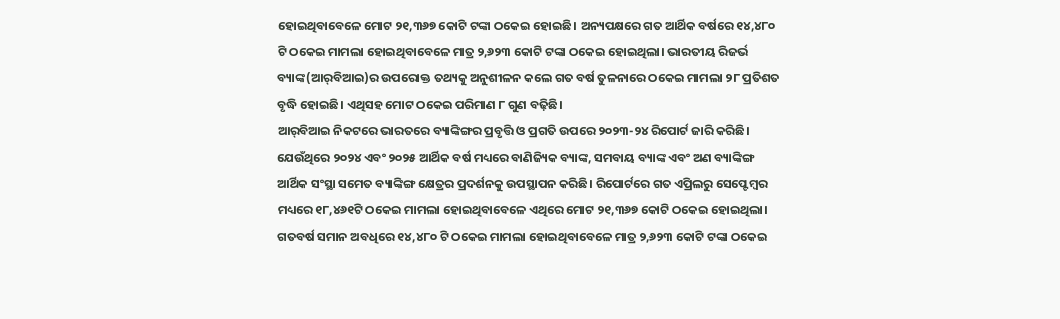ହୋଇଥିବାବେଳେ ମୋଟ ୨୧,୩୬୭ କୋଟି ଟଙ୍କା ଠକେଇ ହୋଇଛି। ଅନ୍ୟପକ୍ଷରେ ଗତ ଆର୍ଥିକ ବର୍ଷରେ ୧୪,୪୮୦ ଟି ଠକେଇ ମାମଲା ହୋଇଥିବାବେଳେ ମାତ୍ର ୨,୬୨୩ କୋଟି ଟଙ୍କା ଠକେଇ ହୋଇଥିଲା। ଭାରତୀୟ ରିଜର୍ଭ ବ୍ୟାଙ୍କ(ଆର୍‌ବିଆଇ)ର ଉପରୋକ୍ତ ତଥ୍ୟକୁ ଅନୁଶୀଳନ କଲେ ଗତ ବର୍ଷ ତୁଳନାରେ ଠକେଇ ମାମଲା ୨୮ ପ୍ରତିଶତ ବୃଦ୍ଧି ହୋଇଛି। ଏଥିସହ ମୋଟ ଠକେଇ ପରିମାଣ ୮ ଗୁଣ ବଢ଼ିଛି।
ଆର୍‌ବିଆଇ ନିକଟରେ ଭାରତରେ ବ୍ୟାଙ୍କିଙ୍ଗର ପ୍ରବୃତ୍ତି ଓ ପ୍ରଗତି ଉପରେ ୨୦୨୩-୨୪ ରିପୋର୍ଟ ଜାରି କରିଛି। ଯେଉଁଥିରେ ୨୦୨୪ ଏବଂ ୨୦୨୫ ଆର୍ଥିକ ବର୍ଷ ମଧ୍ୟରେ ବାଣିଜ୍ୟିକ ବ୍ୟାଙ୍କ, ସମବାୟ ବ୍ୟାଙ୍କ ଏବଂ ଅଣ ବ୍ୟାଙ୍କିଙ୍ଗ ଆର୍ଥିକ ସଂସ୍ଥା ସମେତ ବ୍ୟାଙ୍କିଙ୍ଗ କ୍ଷେତ୍ରର ପ୍ରଦର୍ଶନକୁ ଉପସ୍ଥାପନ କରିଛି। ରିପୋର୍ଟରେ ଗତ ଏପ୍ରିଲରୁ ସେପ୍ଟେମ୍ବର ମଧ୍ୟରେ ୧୮,୪୬୧ଟି ଠକେଇ ମାମଲା ହୋଇଥିବାବେଳେ ଏଥିରେ ମୋଟ ୨୧,୩୬୭ କୋଟି ଠକେଇ ହୋଇଥିଲା। ଗତବର୍ଷ ସମାନ ଅବଧିରେ ୧୪,୪୮୦ ଟି ଠକେଇ ମାମଲା ହୋଇଥିବାବେଳେ ମାତ୍ର ୨,୬୨୩ କୋଟି ଟଙ୍କା ଠକେଇ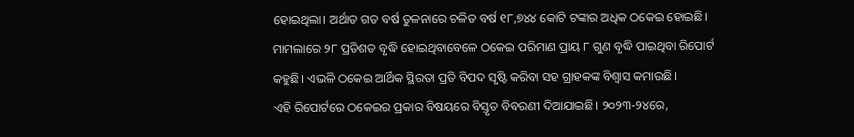ହୋଇଥିଲା। ଅର୍ଥାତ ଗତ ବର୍ଷ ତୁଳନାରେ ଚଳିତ ବର୍ଷ ୧୮,୭୪୪ କୋଟି ଟଙ୍କାର ଅଧିକ ଠକେଇ ହୋଇଛି। ମାମଲାରେ ୨୮ ପ୍ରତିଶତ ବୃଦ୍ଧି ହୋଇଥିବାବେଳେ ଠକେଇ ପରିମାଣ ପ୍ରାୟ ୮ ଗୁଣ ବୃଦ୍ଧି ପାଇଥିବା ରିପୋର୍ଟ କହୁଛି। ଏଭଳି ଠକେଇ ଆର୍ଥିକ ସ୍ଥିରତା ପ୍ରତି ବିପଦ ସୃଷ୍ଟି କରିବା ସହ ଗ୍ରାହକଙ୍କ ବିଶ୍ବାସ କମାଉଛି।
ଏହି ରିପୋର୍ଟରେ ଠକେଇର ପ୍ରକାର ବିଷୟରେ ବିସ୍ତୃତ ବିବରଣୀ ଦିଆଯାଇଛି। ୨୦୨୩-୨୪ରେ,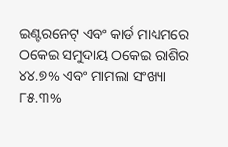ଇଣ୍ଟରନେଟ୍ ଏବଂ କାର୍ଡ ମାଧ୍ୟମରେ ଠକେଇ ସମୁଦାୟ ଠକେଇ ରାଶିର ୪୪.୭% ଏବଂ ମାମଲା ସଂଖ୍ୟା ୮୫.୩%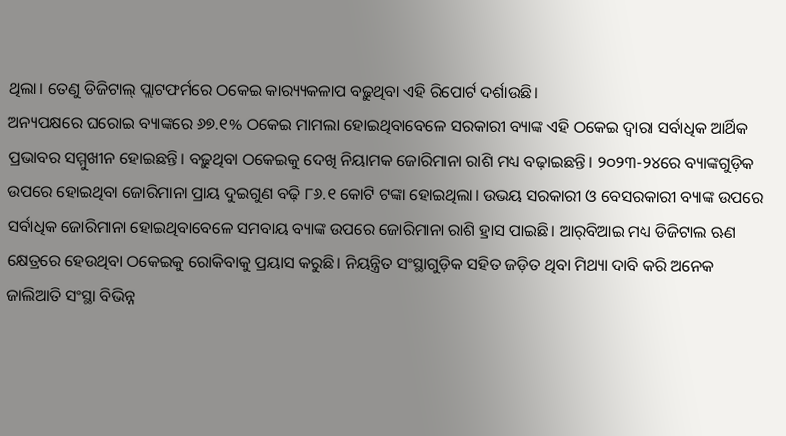ଥିଲା। ତେଣୁ ଡିଜିଟାଲ୍ ପ୍ଲାଟଫର୍ମରେ ଠକେଇ କାର‌୍ୟ୍ୟକଳାପ ବଢ଼ୁଥିବା ଏହି ରିପୋର୍ଟ ଦର୍ଶାଉଛି।
ଅନ୍ୟପକ୍ଷରେ ଘରୋଇ ବ୍ୟାଙ୍କରେ ୬୭.୧% ଠକେଇ ମାମଲା ହୋଇଥିବାବେଳେ ସରକାରୀ ବ୍ୟାଙ୍କ ଏହି ଠକେଇ ଦ୍ବାରା ସର୍ବାଧିକ ଆର୍ଥିକ ପ୍ରଭାବର ସମ୍ମୁଖୀନ ହୋଇଛନ୍ତି। ବଢ଼ୁଥିବା ଠକେଇକୁ ଦେଖି ନିୟାମକ ଜୋରିମାନା ରାଶି ମଧ୍ୟ ବଢ଼ାଇଛନ୍ତି। ୨୦୨୩-୨୪ରେ ବ୍ୟାଙ୍କଗୁଡ଼ିକ ଉପରେ ହୋଇଥିବା ଜୋରିମାନା ପ୍ରାୟ ଦୁଇଗୁଣ ବଢ଼ି ୮୬.୧ କୋଟି ଟଙ୍କା ହୋଇଥିଲା। ଉଭୟ ସରକାରୀ ଓ ବେସରକାରୀ ବ୍ୟାଙ୍କ ଉପରେ ସର୍ବାଧିକ ଜୋରିମାନା ହୋଇଥିବାବେଳେ ସମବାୟ ବ୍ୟାଙ୍କ ଉପରେ ଜୋରିମାନା ରାଶି ହ୍ରାସ ପାଇଛି। ଆର୍‌ବିଆଇ ମଧ୍ୟ ଡିଜିଟାଲ ଋଣ କ୍ଷେତ୍ରରେ ହେଉଥିବା ଠକେଇକୁ ରୋକିବାକୁ ପ୍ରୟାସ କରୁଛି। ନିୟନ୍ତ୍ରିତ ସଂସ୍ଥାଗୁଡ଼ିକ ସହିତ ଜଡ଼ିତ ଥିବା ମିଥ୍ୟା ଦାବି କରି ଅନେକ ଜାଲିଆତି ସଂସ୍ଥା ବିଭିନ୍ନ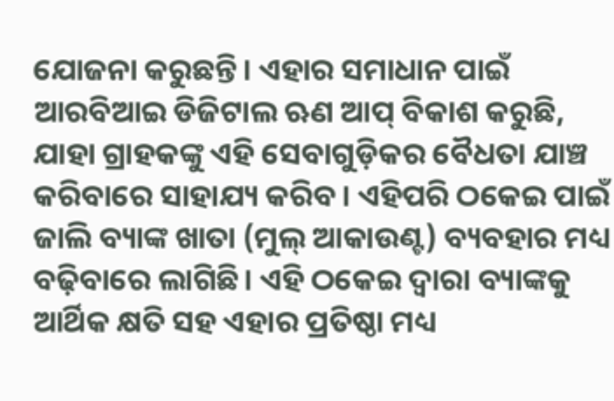ଯୋଜନା କରୁଛନ୍ତି। ଏହାର ସମାଧାନ ପାଇଁ ଆରବିଆଇ ଡିଜିଟାଲ ଋଣ ଆପ୍‌ ବିକାଶ କରୁଛି, ଯାହା ଗ୍ରାହକଙ୍କୁ ଏହି ସେବାଗୁଡ଼ିକର ବୈଧତା ଯାଞ୍ଚ କରିବାରେ ସାହାଯ୍ୟ କରିବ। ଏହିପରି ଠକେଇ ପାଇଁ ଜାଲି ବ୍ୟାଙ୍କ ଖାତା (ମୁଲ୍‌ ଆକାଉଣ୍ଟ) ବ୍ୟବହାର ମଧ୍ୟ ବଢ଼ିବାରେ ଲାଗିଛି। ଏହି ଠକେଇ ଦ୍ବାରା ବ୍ୟାଙ୍କକୁ ଆର୍ଥିକ କ୍ଷତି ସହ ଏହାର ପ୍ରତିଷ୍ଠା ମଧ୍ୟ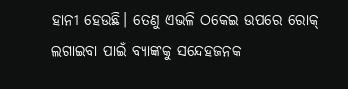ହାନୀ ହେଉଛି। ତେଣୁ ଏଭଳି ଠକେଇ ଉପରେ ରୋକ୍‌ ଲଗାଇବା ପାଇଁ ବ୍ୟାଙ୍କକୁ ସନ୍ଦେହଜନକ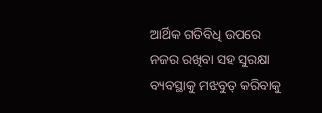ଆର୍ଥିକ ଗତିବିଧି ଉପରେ ନଜର ରଖିବା ସହ ସୁରକ୍ଷା ବ୍ୟବସ୍ଥାକୁ ମଝବୁତ୍‌ କରିବାକୁ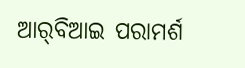ଆର୍‌ବିଆଇ ପରାମର୍ଶ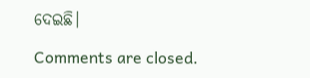ଦେଇଛି।

Comments are closed.